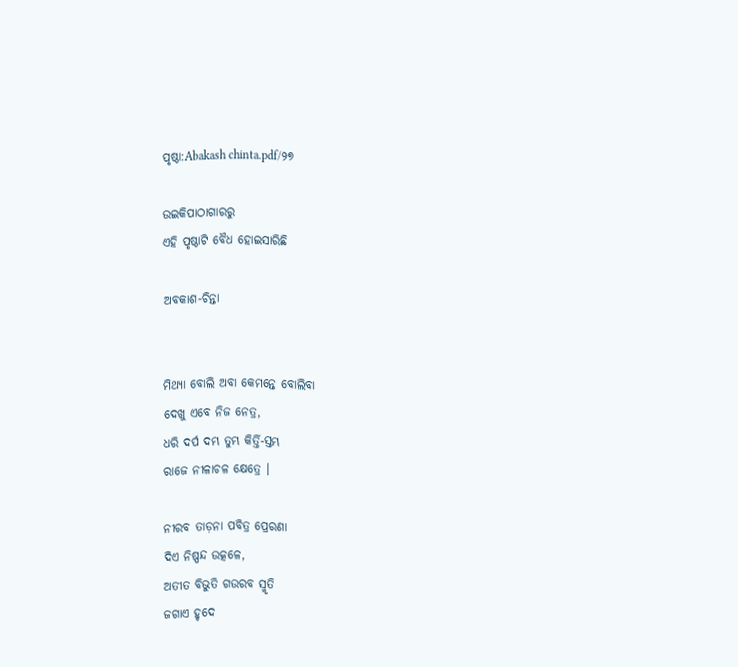ପୃଷ୍ଠା:Abakash chinta.pdf/୨୭

ଉଇକିପାଠାଗାର‌ରୁ
ଏହି ପୃଷ୍ଠାଟି ବୈଧ ହୋଇସାରିଛି

ଅବକାଶ-ଚିନ୍ତା


ମିଥ୍ୟା ବୋଲି ଅବା କେମନ୍ତେ ବୋଲିବା
ଦେଖୁ ଏବେ ନିଜ ନେତ୍ର,
ଧରି ଦର୍ପ ଦମ୍ଭ ତୁମ୍ଭ କିର୍ତ୍ତି-ସ୍ତମ୍ଭ
ରାଜେ ନୀଳାଚଳ କ୍ଷେତ୍ରେ ।

ନୀରବ ତାଡ଼ନା ପବିତ୍ର ପ୍ରେରଣା
ଦିଏ ନିଷ୍ପନ୍ଦ ଉତ୍କଳେ,
ଅତୀତ ବିଭୁତି ଗଉରବ ସ୍ମୃତି
ଜଗାଏ ହୃଦେ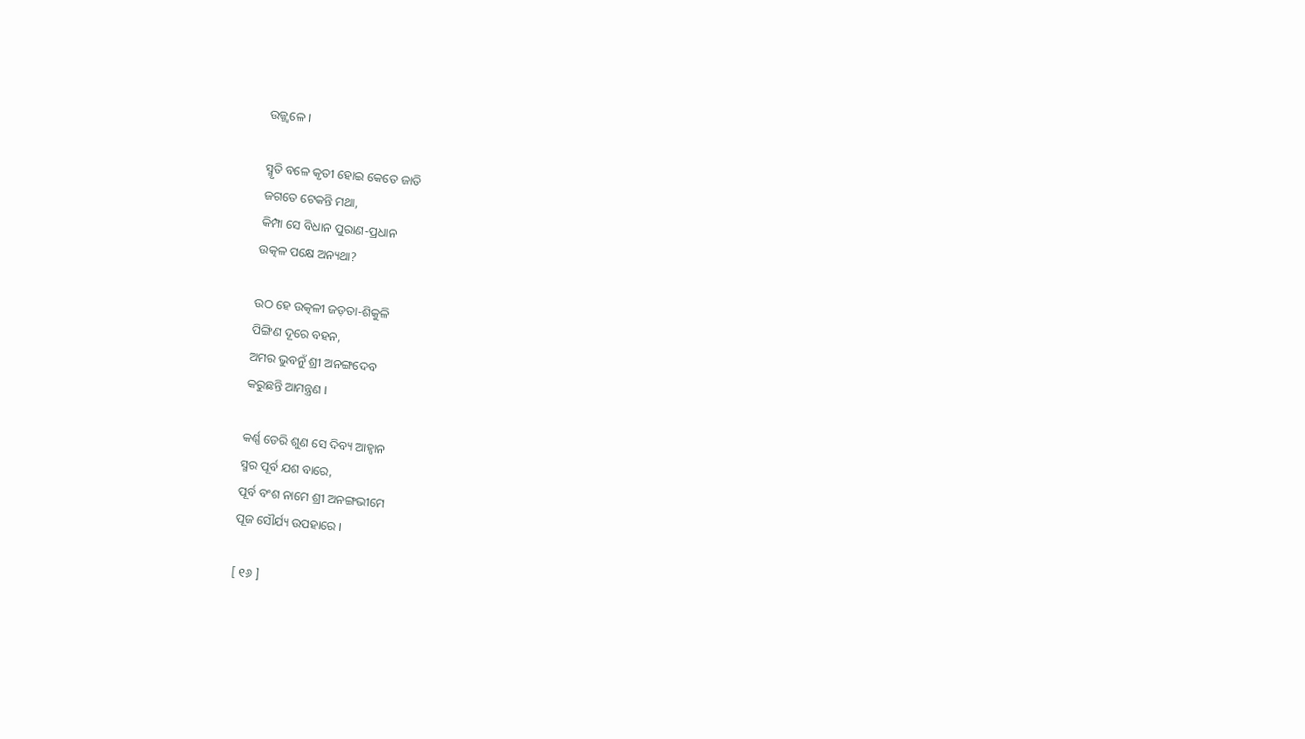ଉଜ୍ଜ୍ୱଳେ ।

ସ୍ମୃତି ବଳେ କୃତୀ ହୋଇ କେତେ ଜାତି
ଜଗତେ ଟେକନ୍ତି ମଥା,
କିମ୍ପା ସେ ବିଧାନ ପୁରାଣ-ପ୍ରଧାନ
ଉତ୍କଳ ପକ୍ଷେ ଅନ୍ୟଥା?

ଉଠ ହେ ଉତ୍କଳୀ ଜଡ଼ତା-ଶିକୁଳି
ପିଙ୍ଗିଣ ଦୂରେ ବହନ,
ଅମର ଭୁବନୁଁ ଶ୍ରୀ ଅନଙ୍ଗଦେବ
କରୁଛନ୍ତି ଆମନ୍ତ୍ରଣ ।

କର୍ଣ୍ଣ ଡେରି ଶୁଣ ସେ ଦିବ୍ୟ ଆହ୍ୱାନ
ସ୍ମର ପୂର୍ବ ଯଶ ବାରେ,
ପୂର୍ବ ବଂଶ ନାମେ ଶ୍ରୀ ଅନଙ୍ଗଭୀମେ
ପୂଜ ସୌର୍ଯ୍ୟ ଉପହାରେ ।

[ ୧୬ ]